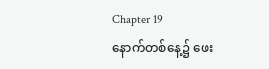Chapter 19
နောက်တစ်နေ့၌ ဖေး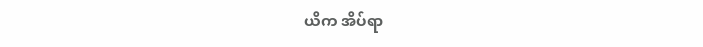ယိက အိပ်ရာ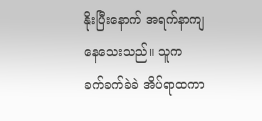နိုးပြီးနောက် အရက်နာကျနေသေးသည်။ သူက ခက်ခက်ခဲခဲ အိပ်ရာထကာ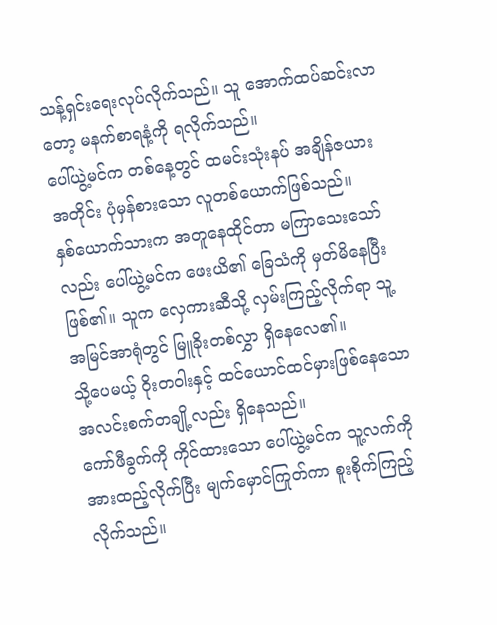သန့်ရှင်းရေးလုပ်လိုက်သည်။ သူ အောက်ထပ်ဆင်းလာတော့ မနက်စာရနံ့ကို ရလိုက်သည်။
ပေါ်ယွဲ့မင်က တစ်နေ့တွင် ထမင်းသုံးနပ် အချိန်ဇယားအတိုင်း ပုံမှန်စားသော လူတစ်ယောက်ဖြစ်သည်။
နှစ်ယောက်သားက အတူနေထိုင်တာ မကြာသေးသော်လည်း ပေါ်ယွဲ့မင်က ဖေးယိ၏ ခြေသံကို မှတ်မိနေပြီးဖြစ်၏။ သူက လှေကားဆီသို့ လှမ်းကြည့်လိုက်ရာ သူ့အမြင်အာရုံတွင် မြူခိုးတစ်လွှာ ရှိနေလေ၏။
သို့ပေမယ့် ဝိုးတဝါးနှင့် ထင်ယောင်ထင်မှားဖြစ်နေသော အလင်းစက်တချို့လည်း ရှိနေသည်။
ကော်ဖီခွက်ကို ကိုင်ထားသော ပေါ်ယွဲ့မင်က သူ့လက်ကို အားထည့်လိုက်ပြီး မျက်မှောင်ကြုတ်ကာ စူးစိုက်ကြည့်လိုက်သည်။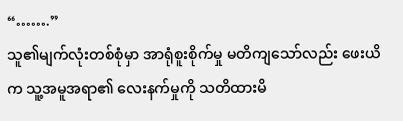“…….”
သူ၏မျက်လုံးတစ်စုံမှာ အာရုံစူးစိုက်မှု မတိကျသော်လည်း ဖေးယိက သူ့အမူအရာ၏ လေးနက်မှုကို သတိထားမိ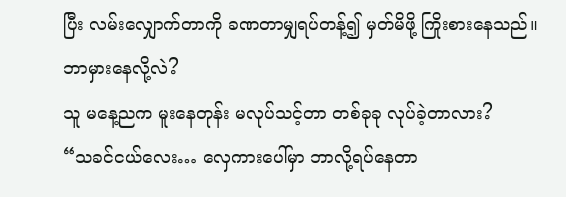ပြီး လမ်းလျှောက်တာကို ခဏတာမျှရပ်တန့်၍ မှတ်မိဖို့ ကြိုးစားနေသည်။
ဘာမှားနေလို့လဲ?
သူ မနေ့ညက မူးနေတုန်း မလုပ်သင့်တာ တစ်ခုခု လုပ်ခဲ့တာလား?
“သခင်ငယ်လေး… လှေကားပေါ်မှာ ဘာလို့ရပ်နေတာ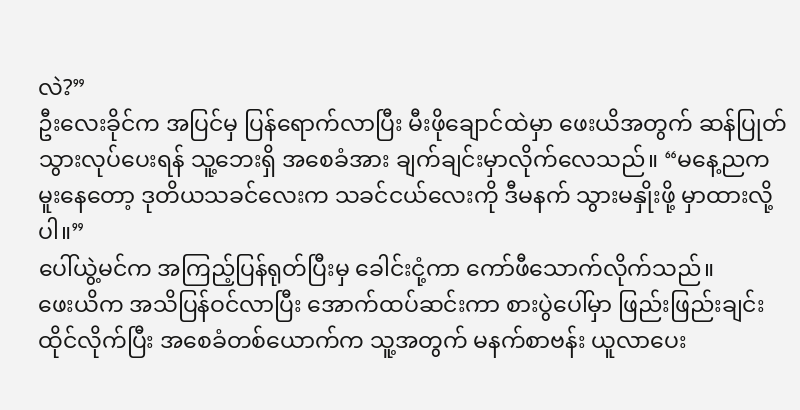လဲ?”
ဦးလေးခိုင်က အပြင်မှ ပြန်ရောက်လာပြီး မီးဖိုချောင်ထဲမှာ ဖေးယိအတွက် ဆန်ပြုတ်သွားလုပ်ပေးရန် သူ့ဘေးရှိ အစေခံအား ချက်ချင်းမှာလိုက်လေသည်။ “မနေ့ညက မူးနေတော့ ဒုတိယသခင်လေးက သခင်ငယ်လေးကို ဒီမနက် သွားမနှိုးဖို့ မှာထားလို့ပါ။”
ပေါ်ယွဲ့မင်က အကြည့်ပြန်ရုတ်ပြီးမှ ခေါင်းငုံ့ကာ ကော်ဖီသောက်လိုက်သည်။
ဖေးယိက အသိပြန်ဝင်လာပြီး အောက်ထပ်ဆင်းကာ စားပွဲပေါ်မှာ ဖြည်းဖြည်းချင်းထိုင်လိုက်ပြီး အစေခံတစ်ယောက်က သူ့အတွက် မနက်စာဗန်း ယူလာပေး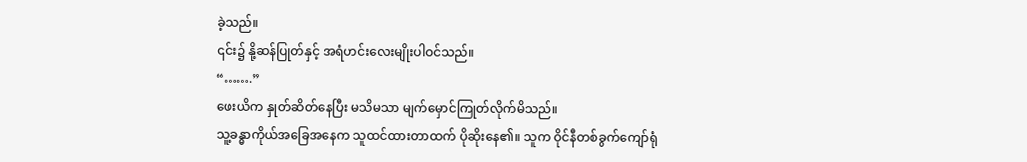ခဲ့သည်။
၎င်း၌ နို့ဆန်ပြုတ်နှင့် အရံဟင်းလေးမျိုးပါဝင်သည်။
“…….”
ဖေးယိက နှုတ်ဆိတ်နေပြီး မသိမသာ မျက်မှောင်ကြုတ်လိုက်မိသည်။
သူ့ခန္ဓာကိုယ်အခြေအနေက သူထင်ထားတာထက် ပိုဆိုးနေ၏။ သူက ဝိုင်နီတစ်ခွက်ကျော်ရုံ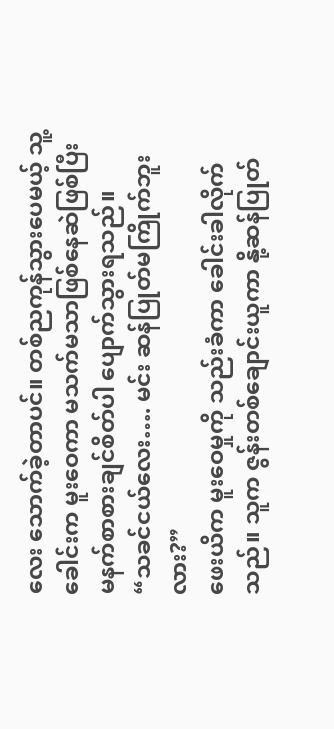လေး သောက်ခဲ့တာပင်။ တစ်ညကုန်သွားပေမယ့် သူ့ခေါင်းက မူးဝေကာ မသက်မသာဖြစ်နေဆဲဖြစ်ပြီး မနက်စာစားချင်စိတ်ပါ ပျောက်သွားရသည်။
“သခင်ငယ်လေး…. မင်း ဆန်ပြုတ်မကြိုက်ဘူးလား?”
ဖေးယိက မူးဝေမှုကို သည်းခံကာ ခေါင်းခါလိုက်သည်။ သူက ဇွန်းတစ်ချောင်းယူကာ နို့ဆန်ပြုတ်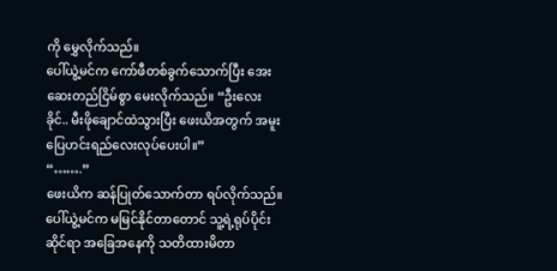ကို မွှေလိုက်သည်။
ပေါ်ယွဲ့မင်က ကော်ဖီတစ်ခွက်သောက်ပြီး အေးဆေးတည်ငြိမ်စွာ မေးလိုက်သည်။ “ဦးလေးခိုင်.. မီးဖိုချောင်ထဲသွားပြီး ဖေးယိအတွက် အမူးပြေဟင်းရည်လေးလုပ်ပေးပါ။”
“…….”
ဖေးယိက ဆန်ပြုတ်သောက်တာ ရပ်လိုက်သည်။
ပေါ်ယွဲ့မင်က မမြင်နိုင်တာတောင် သူ့ရဲ့ရုပ်ပိုင်းဆိုင်ရာ အခြေအနေကို သတိထားမိတာ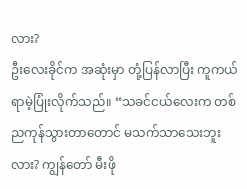လား?
ဦးလေးခိုင်က အဆုံးမှာ တုံ့ပြန်လာပြီး ကူကယ်ရာမဲ့ပြုံးလိုက်သည်။ “သခင်ငယ်လေးက တစ်ညကုန်သွားတာတောင် မသက်သာသေးဘူးလား? ကျွန်တော် မီးဖို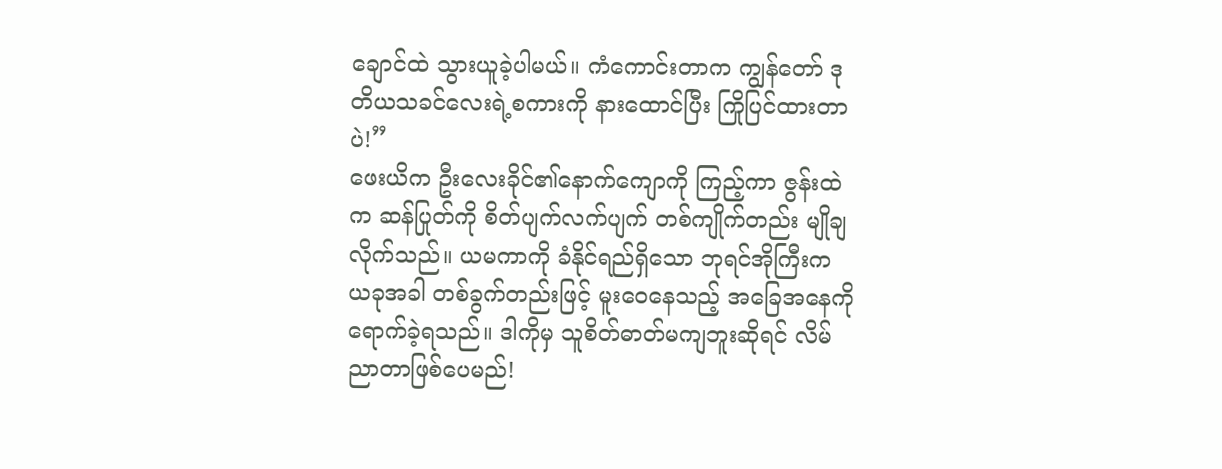ချောင်ထဲ သွားယူခဲ့ပါမယ်။ ကံကောင်းတာက ကျွန်တော် ဒုတိယသခင်လေးရဲ့စကားကို နားထောင်ပြီး ကြိုပြင်ထားတာပဲ!”
ဖေးယိက ဦးလေးခိုင်၏နောက်ကျောကို ကြည့်ကာ ဇွန်းထဲက ဆန်ပြုတ်ကို စိတ်ပျက်လက်ပျက် တစ်ကျိုက်တည်း မျိုချလိုက်သည်။ ယမကာကို ခံနိုင်ရည်ရှိသော ဘုရင်အိုကြီးက ယခုအခါ တစ်ခွက်တည်းဖြင့် မူးဝေနေသည့် အခြေအနေကို ရောက်ခဲ့ရသည်။ ဒါကိုမှ သူစိတ်ဓာတ်မကျဘူးဆိုရင် လိမ်ညာတာဖြစ်ပေမည်!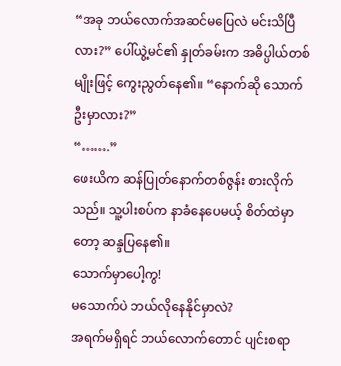“အခု ဘယ်လောက်အဆင်မပြေလဲ မင်းသိပြီလား?” ပေါ်ယွဲ့မင်၏ နှုတ်ခမ်းက အဓိပ္ပါယ်တစ်မျိုးဖြင့် ကွေးညွတ်နေ၏။ “နောက်ဆို သောက်ဦးမှာလား?”
“…….”
ဖေးယိက ဆန်ပြုတ်နောက်တစ်ဇွန်း စားလိုက်သည်။ သူ့ပါးစပ်က နာခံနေပေမယ့် စိတ်ထဲမှာတော့ ဆန္ဒပြနေ၏။
သောက်မှာပေါ့ကွ!
မသောက်ပဲ ဘယ်လိုနေနိုင်မှာလဲ?
အရက်မရှိရင် ဘယ်လောက်တောင် ပျင်းစရာ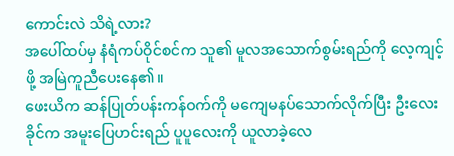ကောင်းလဲ သိရဲ့လား?
အပေါ်ထပ်မှ နံရံကပ်ဝိုင်စင်က သူ၏ မူလအသောက်စွမ်းရည်ကို လေ့ကျင့်ဖို့ အမြဲကူညီပေးနေ၏။
ဖေးယိက ဆန်ပြုတ်ပန်းကန်ဝက်ကို မကျေမနပ်သောက်လိုက်ပြီး ဦးလေးခိုင်က အမူးပြေဟင်းရည် ပူပူလေးကို ယူလာခဲ့လေ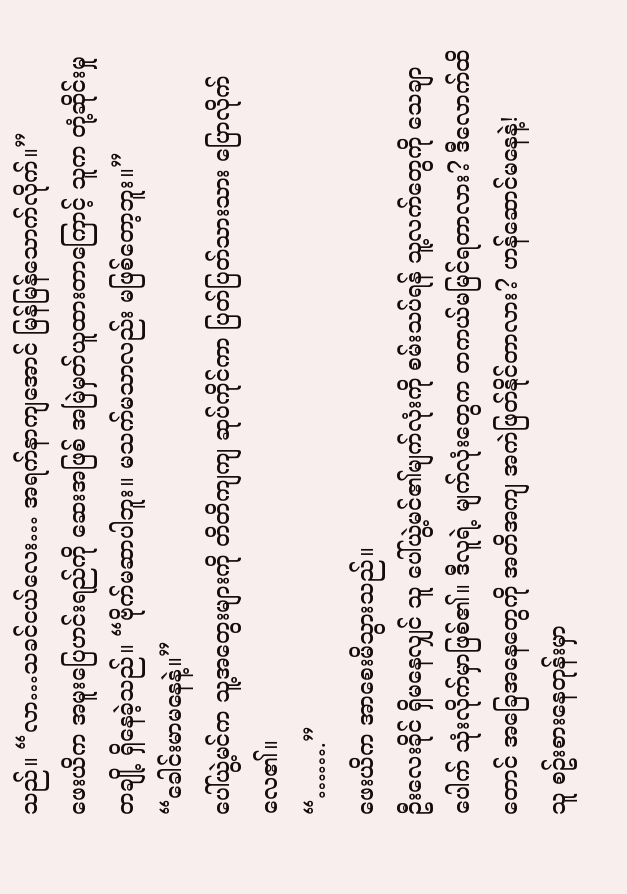သည်။ “လာ…သခင်ငယ်လေး… အရက်နာကျအောင် မြန်မြန်သောက်လိုက်။”
ဖေးယိက အမူးပြေဟင်းရည်ကို ဆေးအဖြစ် အမြဲမှတ်ယူထားတာကြောင့် သူက တုံ့ဆိုင်းမှုတချို့ ရှိနေခဲ့သည်။ “ဗိုက်မဆာပါဘူး။ မသက်မသာလည်း မဖြစ်တော့ဘူး။”
“ခေါင်းမာမနေနဲ့။”
ပေါ်ယွဲ့မင်က သူ့အတွေးများကို တိတိကျကျ ဆုပ်ကိုင်ကာ ပြတ်ပြတ်သားသား ပြောလိုက်လေ၏။
“…….”
ဖေးယိက အာစေးမိသွားသည်။
ဦးလေးခိုင် ရှိမနေလျှင် သူ ပေါ်ယွဲ့မင်၏မျက်လုံးကို စမ်းသပ်ရန် သူ့လက်တွေကို သေချာပေါက် သုံးလိုက်မှာဖြစ်၏။ ဒီလူရဲ့ မျက်လုံးတွေက တကယ်မမြင်ရတာလား? ဒီလောက်ထိတောင် အခြေအနေတွေကို အတိအကျ အကဲဖြတ်နိုင်တာလား? ဟန်ဆောင်မနေနဲ့!
သူ စဥ်းစားနေတုန်းမှာ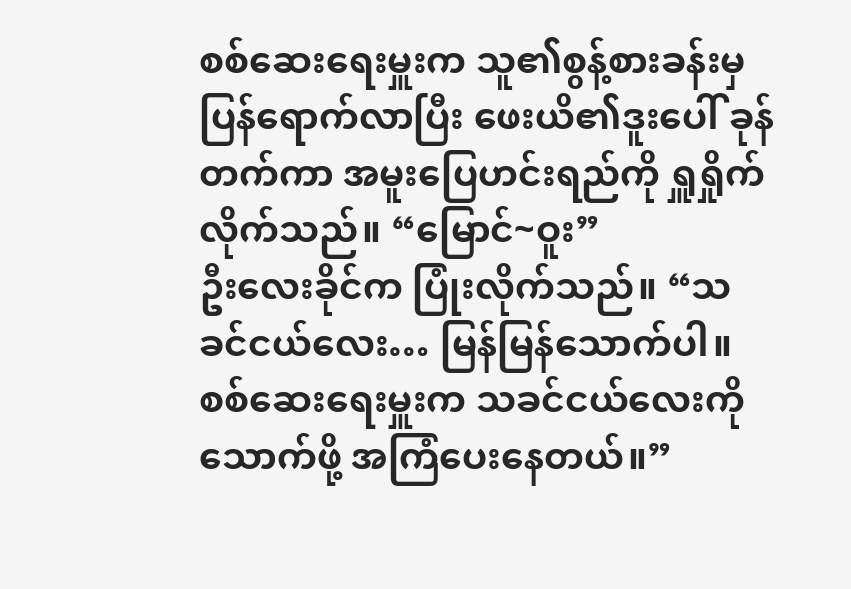စစ်ဆေးရေးမှူးက သူ၏စွန့်စားခန်းမှ ပြန်ရောက်လာပြီး ဖေးယိ၏ဒူးပေါ် ခုန်တက်ကာ အမူးပြေဟင်းရည်ကို ရှူရှိုက်လိုက်သည်။ “မြောင်~ဝူး”
ဦးလေးခိုင်က ပြုံးလိုက်သည်။ “သခင်ငယ်လေး… မြန်မြန်သောက်ပါ။ စစ်ဆေးရေးမှူးက သခင်ငယ်လေးကို သောက်ဖို့ အကြံပေးနေတယ်။”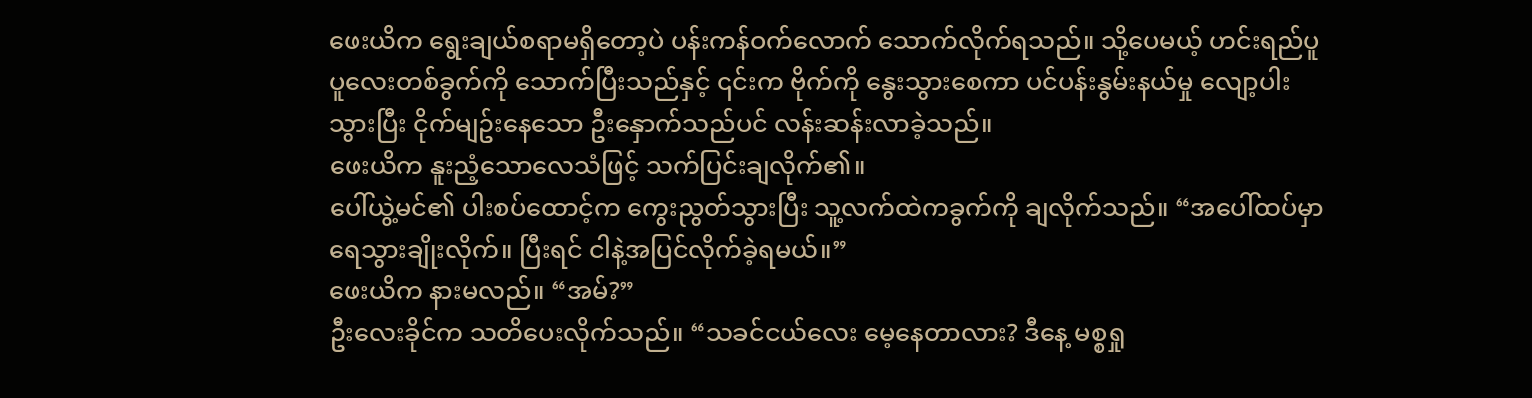ဖေးယိက ရွေးချယ်စရာမရှိတော့ပဲ ပန်းကန်ဝက်လောက် သောက်လိုက်ရသည်။ သို့ပေမယ့် ဟင်းရည်ပူပူလေးတစ်ခွက်ကို သောက်ပြီးသည်နှင့် ၎င်းက ဗိုက်ကို နွေးသွားစေကာ ပင်ပန်းနွမ်းနယ်မှု လျော့ပါးသွားပြီး ငိုက်မျဥ်းနေသော ဦးနှောက်သည်ပင် လန်းဆန်းလာခဲ့သည်။
ဖေးယိက နူးညံ့သောလေသံဖြင့် သက်ပြင်းချလိုက်၏။
ပေါ်ယွဲ့မင်၏ ပါးစပ်ထောင့်က ကွေးညွတ်သွားပြီး သူ့လက်ထဲကခွက်ကို ချလိုက်သည်။ “အပေါ်ထပ်မှာ ရေသွားချိုးလိုက်။ ပြီးရင် ငါနဲ့အပြင်လိုက်ခဲ့ရမယ်။”
ဖေးယိက နားမလည်။ “အမ်?”
ဦးလေးခိုင်က သတိပေးလိုက်သည်။ “သခင်ငယ်လေး မေ့နေတာလား? ဒီနေ့ မစ္စရှု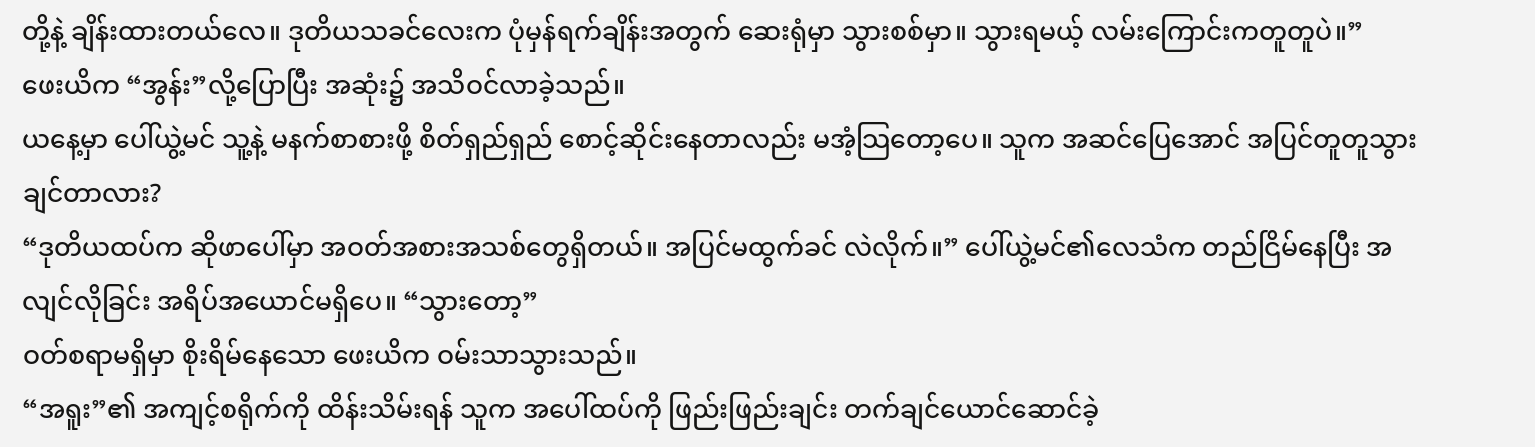တို့နဲ့ ချိန်းထားတယ်လေ။ ဒုတိယသခင်လေးက ပုံမှန်ရက်ချိန်းအတွက် ဆေးရုံမှာ သွားစစ်မှာ။ သွားရမယ့် လမ်းကြောင်းကတူတူပဲ။”
ဖေးယိက “အွန်း”လို့ပြောပြီး အဆုံး၌ အသိဝင်လာခဲ့သည်။
ယနေ့မှာ ပေါ်ယွဲ့မင် သူ့နဲ့ မနက်စာစားဖို့ စိတ်ရှည်ရှည် စောင့်ဆိုင်းနေတာလည်း မအံ့သြတော့ပေ။ သူက အဆင်ပြေအောင် အပြင်တူတူသွားချင်တာလား?
“ဒုတိယထပ်က ဆိုဖာပေါ်မှာ အဝတ်အစားအသစ်တွေရှိတယ်။ အပြင်မထွက်ခင် လဲလိုက်။” ပေါ်ယွဲ့မင်၏လေသံက တည်ငြိမ်နေပြီး အလျင်လိုခြင်း အရိပ်အယောင်မရှိပေ။ “သွားတော့”
ဝတ်စရာမရှိမှာ စိုးရိမ်နေသော ဖေးယိက ဝမ်းသာသွားသည်။
“အရူး”၏ အကျင့်စရိုက်ကို ထိန်းသိမ်းရန် သူက အပေါ်ထပ်ကို ဖြည်းဖြည်းချင်း တက်ချင်ယောင်ဆောင်ခဲ့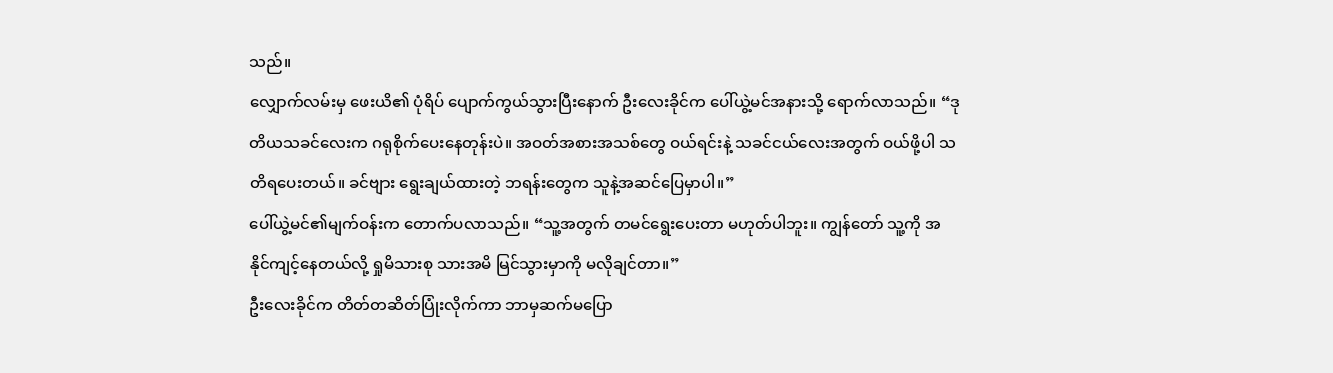သည်။
လျှောက်လမ်းမှ ဖေးယိ၏ ပုံရိပ် ပျောက်ကွယ်သွားပြီးနောက် ဦးလေးခိုင်က ပေါ်ယွဲ့မင်အနားသို့ ရောက်လာသည်။ “ဒုတိယသခင်လေးက ဂရုစိုက်ပေးနေတုန်းပဲ။ အဝတ်အစားအသစ်တွေ ဝယ်ရင်းနဲ့ သခင်ငယ်လေးအတွက် ဝယ်ဖို့ပါ သတိရပေးတယ်။ ခင်ဗျား ရွေးချယ်ထားတဲ့ ဘရန်းတွေက သူနဲ့အဆင်ပြေမှာပါ။”
ပေါ်ယွဲ့မင်၏မျက်ဝန်းက တောက်ပလာသည်။ “သူ့အတွက် တမင်ရွေးပေးတာ မဟုတ်ပါဘူး။ ကျွန်တော် သူ့ကို အနိုင်ကျင့်နေတယ်လို့ ရှုမိသားစု သားအမိ မြင်သွားမှာကို မလိုချင်တာ။”
ဦးလေးခိုင်က တိတ်တဆိတ်ပြုံးလိုက်ကာ ဘာမှဆက်မပြော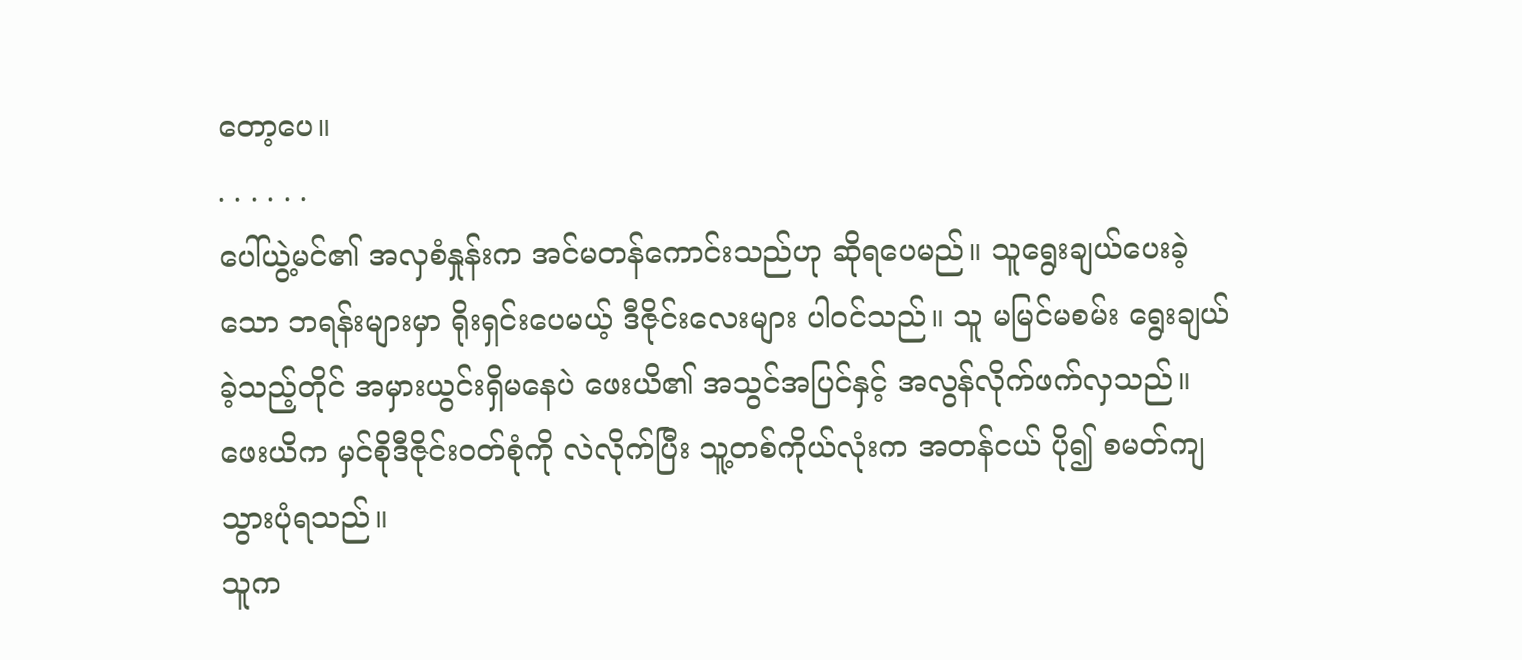တော့ပေ။
. . . . . .
ပေါ်ယွဲ့မင်၏ အလှစံနှုန်းက အင်မတန်ကောင်းသည်ဟု ဆိုရပေမည်။ သူရွေးချယ်ပေးခဲ့သော ဘရန်းများမှာ ရိုးရှင်းပေမယ့် ဒီဇိုင်းလေးများ ပါဝင်သည်။ သူ မမြင်မစမ်း ရွေးချယ်ခဲ့သည့်တိုင် အမှားယွင်းရှိမနေပဲ ဖေးယိ၏ အသွင်အပြင်နှင့် အလွန်လိုက်ဖက်လှသည်။
ဖေးယိက မှင်စိုဒီဇိုင်းဝတ်စုံကို လဲလိုက်ပြီး သူ့တစ်ကိုယ်လုံးက အတန်ငယ် ပို၍ စမတ်ကျသွားပုံရသည်။
သူက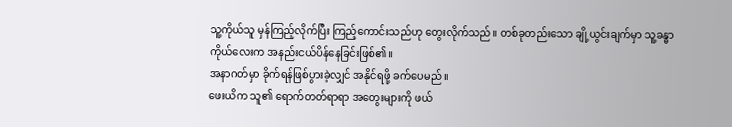သူ့ကိုယ်သူ မှန်ကြည့်လိုက်ပြီး ကြည့်ကောင်းသည်ဟု တွေးလိုက်သည်။ တစ်ခုတည်းသော ချို့ယွင်းချက်မှာ သူ့ခန္ဓာကိုယ်လေးက အနည်းငယ်ပိန်နေခြင်းဖြစ်၏။
အနာဂတ်မှာ ခိုက်ရန်ဖြစ်ပွားခဲ့လျှင် အနိုင်ရဖို့ ခက်ပေမည်။
ဖေးယိက သူ၏ ရောက်တတ်ရာရာ အတွေးများကို ဖယ်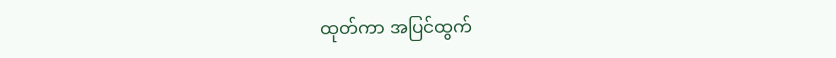ထုတ်ကာ အပြင်ထွက်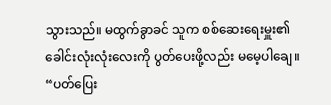သွားသည်။ မထွက်ခွာခင် သူက စစ်ဆေးရေးမှူး၏ ခေါင်းလုံးလုံးလေးကို ပွတ်ပေးဖို့လည်း မမေ့ပါချေ။ “ပတ်ပြေး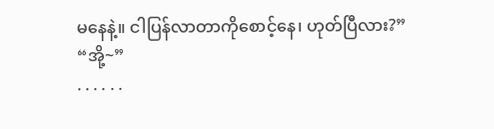မနေနဲ့။ ငါပြန်လာတာကိုစောင့်နေ၊ ဟုတ်ပြီလား?”
“အို့~”
. . . . . .